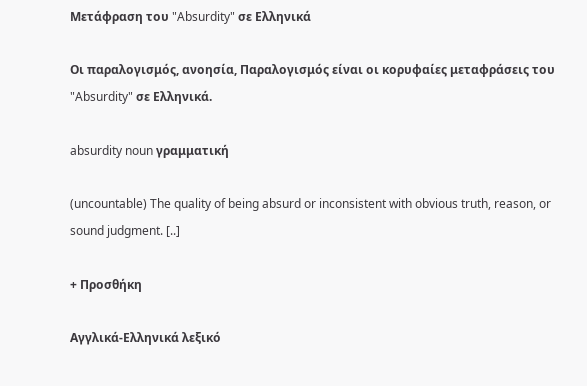Μετάφραση του "Absurdity" σε Ελληνικά

Οι παραλογισμός, ανοησία, Παραλογισμός είναι οι κορυφαίες μεταφράσεις του "Absurdity" σε Ελληνικά.

absurdity noun γραμματική

(uncountable) The quality of being absurd or inconsistent with obvious truth, reason, or sound judgment. [..]

+ Προσθήκη

Αγγλικά-Ελληνικά λεξικό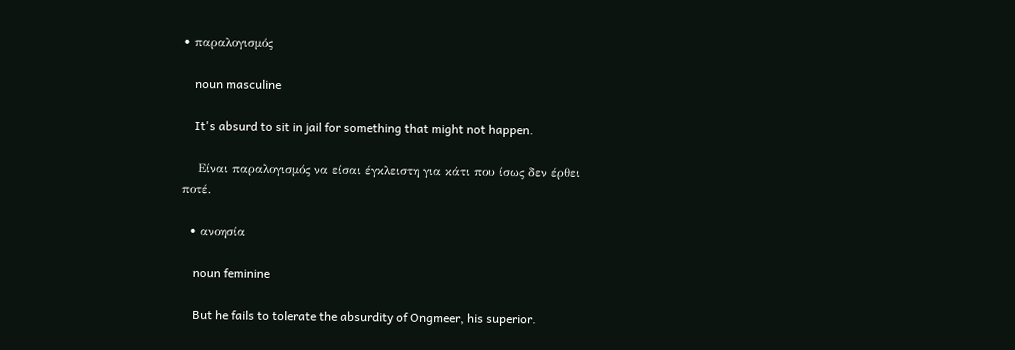• παραλογισμός

    noun masculine

    It's absurd to sit in jail for something that might not happen.

    Είναι παραλογισμός να είσαι έγκλειστη για κάτι που ίσως δεν έρθει ποτέ.

  • ανοησία

    noun feminine

    But he fails to tolerate the absurdity of Ongmeer, his superior.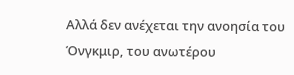Αλλά δεν ανέχεται την ανοησία του Όνγκμιρ, του ανωτέρου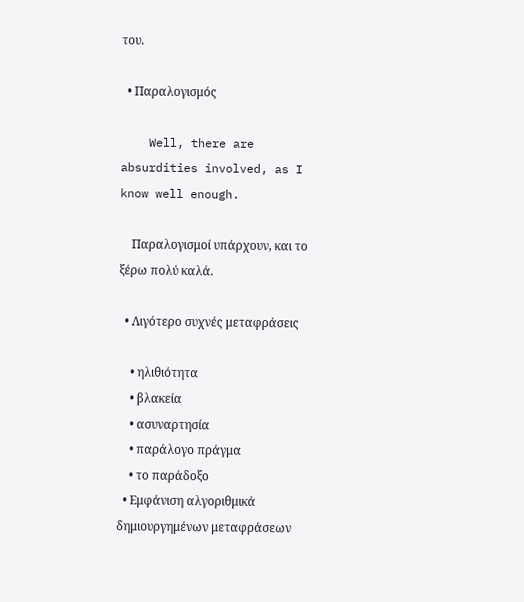του.

  • Παραλογισμός

    Well, there are absurdities involved, as I know well enough.

    Παραλογισμοί υπάρχουν, και το ξέρω πολύ καλά.

  • Λιγότερο συχνές μεταφράσεις

    • ηλιθιότητα
    • βλακεία
    • ασυναρτησία
    • παράλογο πράγμα
    • το παράδοξο
  • Εμφάνιση αλγοριθμικά δημιουργημένων μεταφράσεων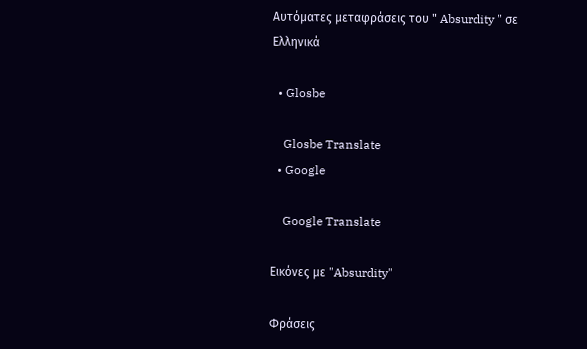Αυτόματες μεταφράσεις του " Absurdity " σε Ελληνικά

  • Glosbe

    Glosbe Translate
  • Google

    Google Translate

Εικόνες με "Absurdity"

Φράσεις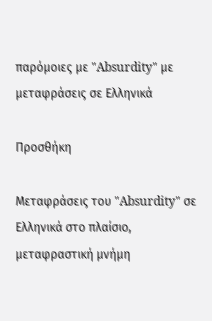παρόμοιες με "Absurdity" με μεταφράσεις σε Ελληνικά

Προσθήκη

Μεταφράσεις του "Absurdity" σε Ελληνικά στο πλαίσιο, μεταφραστική μνήμη